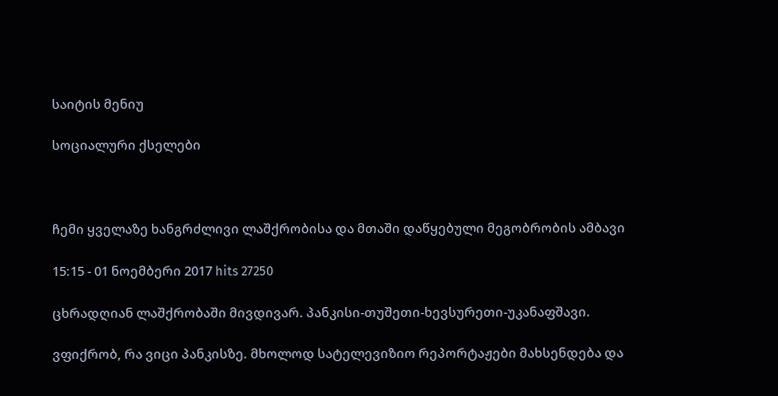საიტის მენიუ

სოციალური ქსელები



ჩემი ყველაზე ხანგრძლივი ლაშქრობისა და მთაში დაწყებული მეგობრობის ამბავი

15:15 - 01 ნოემბერი 2017 hits 27250

ცხრადღიან ლაშქრობაში მივდივარ. პანკისი-თუშეთი-ხევსურეთი-უკანაფშავი.

ვფიქრობ, რა ვიცი პანკისზე. მხოლოდ სატელევიზიო რეპორტაჟები მახსენდება და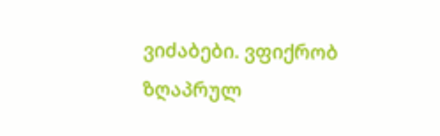ვიძაბები. ვფიქრობ ზღაპრულ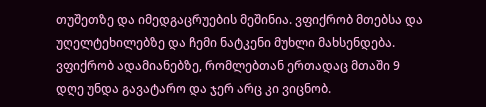თუშეთზე და იმედგაცრუების მეშინია. ვფიქრობ მთებსა და უღელტეხილებზე და ჩემი ნატკენი მუხლი მახსენდება. ვფიქრობ ადამიანებზე, რომლებთან ერთადაც მთაში 9 დღე უნდა გავატარო და ჯერ არც კი ვიცნობ.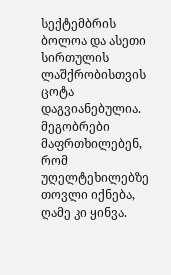სექტემბრის ბოლოა და ასეთი სირთულის ლაშქრობისთვის ცოტა დაგვიანებულია. მეგობრები მაფრთხილებენ, რომ უღელტეხილებზე თოვლი იქნება, ღამე კი ყინვა.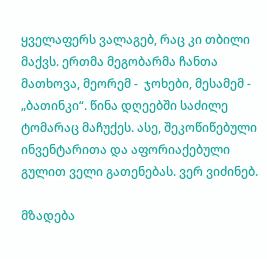ყველაფერს ვალაგებ, რაც კი თბილი მაქვს. ერთმა მეგობარმა ჩანთა მათხოვა, მეორემ -  ჯოხები, მესამემ -  „ბათინკი“. წინა დღეებში საძილე ტომარაც მაჩუქეს. ასე, შეკოწიწებული ინვენტარითა და აფორიაქებული გულით ველი გათენებას. ვერ ვიძინებ.

მზადება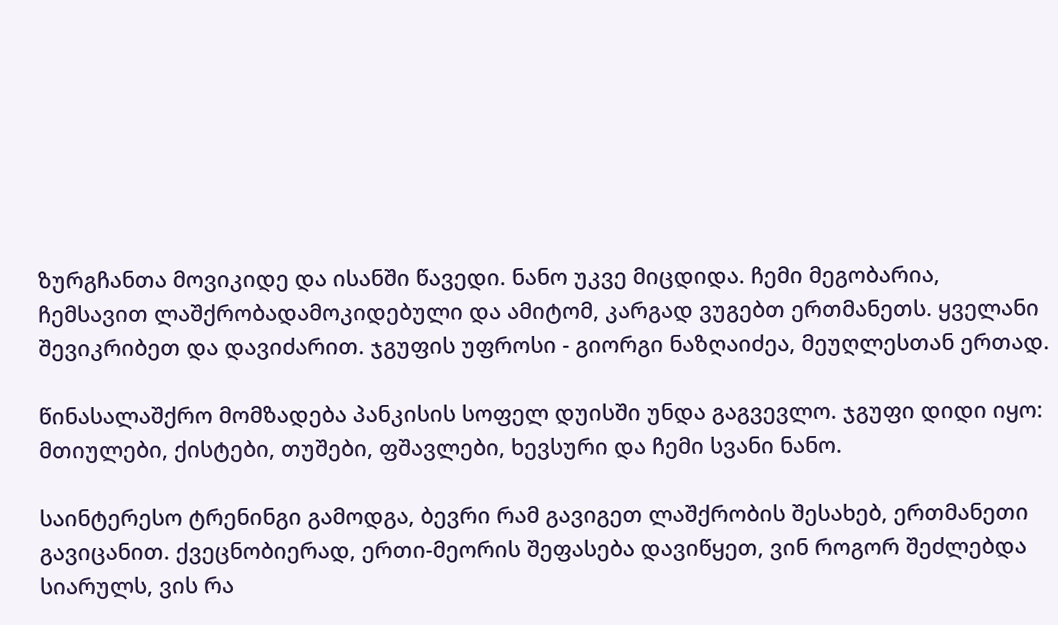ზურგჩანთა მოვიკიდე და ისანში წავედი. ნანო უკვე მიცდიდა. ჩემი მეგობარია, ჩემსავით ლაშქრობადამოკიდებული და ამიტომ, კარგად ვუგებთ ერთმანეთს. ყველანი შევიკრიბეთ და დავიძარით. ჯგუფის უფროსი - გიორგი ნაზღაიძეა, მეუღლესთან ერთად.

წინასალაშქრო მომზადება პანკისის სოფელ დუისში უნდა გაგვევლო. ჯგუფი დიდი იყო: მთიულები, ქისტები, თუშები, ფშავლები, ხევსური და ჩემი სვანი ნანო.

საინტერესო ტრენინგი გამოდგა, ბევრი რამ გავიგეთ ლაშქრობის შესახებ, ერთმანეთი გავიცანით. ქვეცნობიერად, ერთი-მეორის შეფასება დავიწყეთ, ვინ როგორ შეძლებდა სიარულს, ვის რა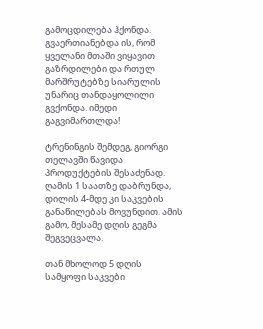გამოცდილება ჰქონდა. გვაერთიანებდა ის, რომ ყველანი მთაში ვიყავით გაზრდილები და რთულ მარშრუტებზე სიარულის უნარიც თანდაყოლილი გვქონდა. იმედი გაგვიმართლდა!

ტრენინგის შემდეგ, გიორგი თელავში წავიდა პროდუქტების შესაძენად. ღამის 1 საათზე დაბრუნდა, დილის 4-მდე კი საკვების განაწილებას მოვუნდით. ამის გამო, მესამე დღის გეგმა შეგვეცვალა.

თან მხოლოდ 5 დღის სამყოფი საკვები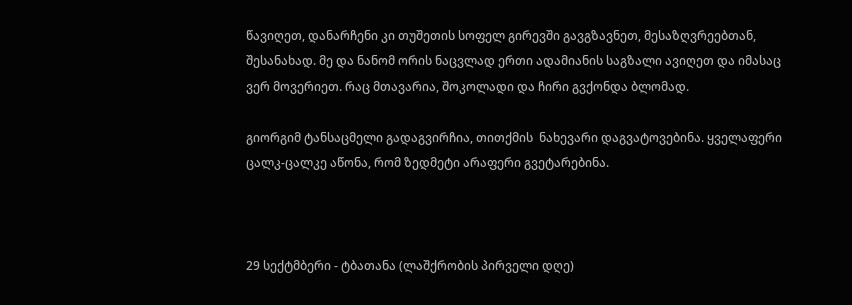წავიღეთ, დანარჩენი კი თუშეთის სოფელ გირევში გავგზავნეთ, მესაზღვრეებთან, შესანახად. მე და ნანომ ორის ნაცვლად ერთი ადამიანის საგზალი ავიღეთ და იმასაც ვერ მოვერიეთ. რაც მთავარია, შოკოლადი და ჩირი გვქონდა ბლომად.

გიორგიმ ტანსაცმელი გადაგვირჩია, თითქმის  ნახევარი დაგვატოვებინა. ყველაფერი ცალკ-ცალკე აწონა, რომ ზედმეტი არაფერი გვეტარებინა.



29 სექტმბერი - ტბათანა (ლაშქრობის პირველი დღე)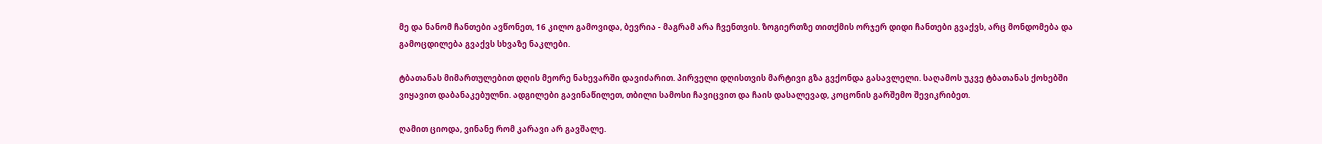მე და ნანომ ჩანთები ავწონეთ, 16 კილო გამოვიდა, ბევრია - მაგრამ არა ჩვენთვის. ზოგიერთზე თითქმის ორჯერ დიდი ჩანთები გვაქვს, არც მონდომება და გამოცდილება გვაქვს სხვაზე ნაკლები.

ტბათანას მიმართულებით დღის მეორე ნახევარში დავიძარით. პირველი დღისთვის მარტივი გზა გვქონდა გასავლელი. საღამოს უკვე ტბათანას ქოხებში ვიყავით დაბანაკებულნი. ადგილები გავინაწილეთ, თბილი სამოსი ჩავიცვით და ჩაის დასალევად, კოცონის გარშემო შევიკრიბეთ.

ღამით ციოდა, ვინანე რომ კარავი არ გავშალე.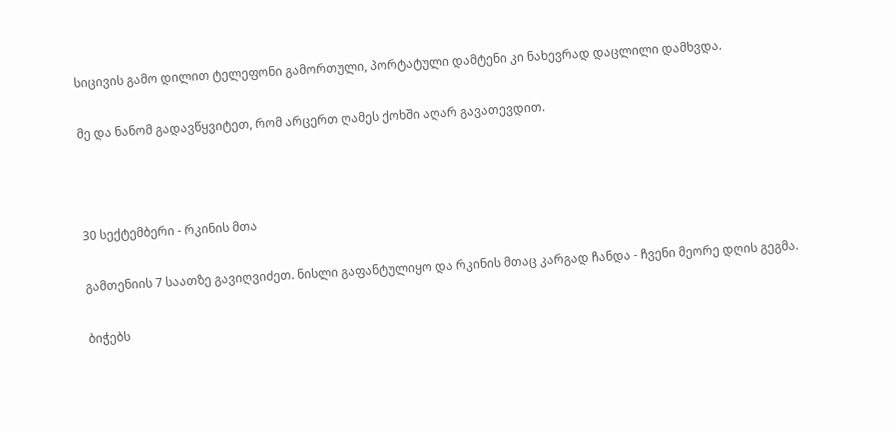სიცივის გამო დილით ტელეფონი გამორთული, პორტატული დამტენი კი ნახევრად დაცლილი დამხვდა.

მე და ნანომ გადავწყვიტეთ, რომ არცერთ ღამეს ქოხში აღარ გავათევდით.



30 სექტემბერი - რკინის მთა

გამთენიის 7 საათზე გავიღვიძეთ. ნისლი გაფანტულიყო და რკინის მთაც კარგად ჩანდა - ჩვენი მეორე დღის გეგმა.

ბიჭებს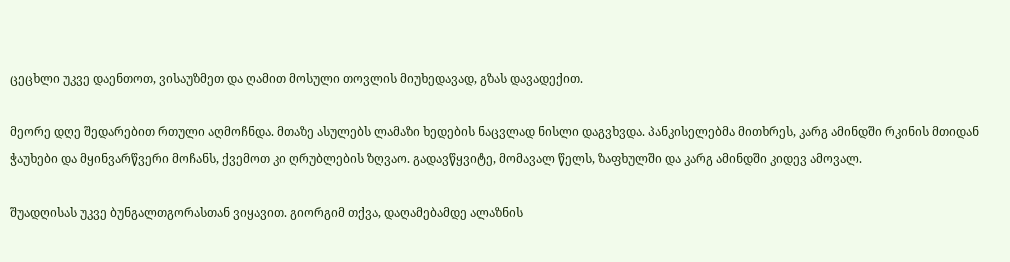ცეცხლი უკვე დაენთოთ, ვისაუზმეთ და ღამით მოსული თოვლის მიუხედავად, გზას დავადექით.

მეორე დღე შედარებით რთული აღმოჩნდა. მთაზე ასულებს ლამაზი ხედების ნაცვლად ნისლი დაგვხვდა. პანკისელებმა მითხრეს, კარგ ამინდში რკინის მთიდან ჭაუხები და მყინვარწვერი მოჩანს, ქვემოთ კი ღრუბლების ზღვაო. გადავწყვიტე, მომავალ წელს, ზაფხულში და კარგ ამინდში კიდევ ამოვალ.

შუადღისას უკვე ბუნგალთგორასთან ვიყავით. გიორგიმ თქვა, დაღამებამდე ალაზნის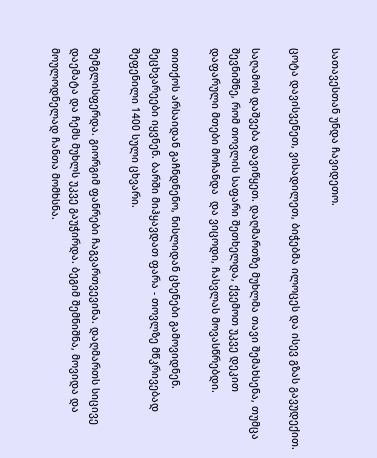სათავესთან უნდა ჩავიდეთო.

ცოტა დავისვენეთ, ვისადილეთ, ბიჭებმა ილოცეს და ისევ გზას გავუდექით.

საღამოს დაშვება დავიწყეთ. დაღმართზე მუხლმა თავი შემახსენა, თუმცა შევნიშნე, რომ თოვლის საფარი შეთხელდა, ქვემოთ უკვე დეკით დაფარული მთები მოჩანდა  და ვიცოდი, ჩასვლას მოვასწრებდი.

თითქოს არსაიდან გაჩნდნენო, ნისლიდან ცხენები გამოვიდნენ. მეცხვარეები იყვნენ. ბარში მიჰყავდათ ფარა - თოვლზე მწკრივებად შეფენილი 1400 სული ცხვარი.

შემგლისფერდა. გიორგიმ ფანრები ჩაგვართვევინა. დაღმართს სიცივე დაემატა და ჩემს მუხლს უკვე გაუჭირდა. ბეგიმ შემნიშნა, მოვიდა და მოულოდნელად ჩანთა მომხსნა.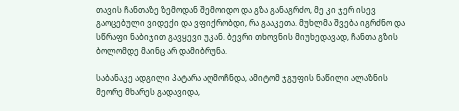თავის ჩანთაზე ზემოდან შემოიდო და გზა განაგრძო, მე კი ჯერ ისევ გაოცებული ვიდექი და ვფიქრობდი, რა გააკეთა. მუხლმა შვება იგრძნო და სწრაფი ნაბიჯით გავყევი უკან. ბევრი თხოვნის მიუხედავად, ჩანთა გზის ბოლომდე მაინც არ დამიბრუნა.

საბანაკე ადგილი პატარა აღმოჩნდა, ამიტომ ჯგუფის ნაწილი ალაზნის მეორე მხარეს გადავიდა,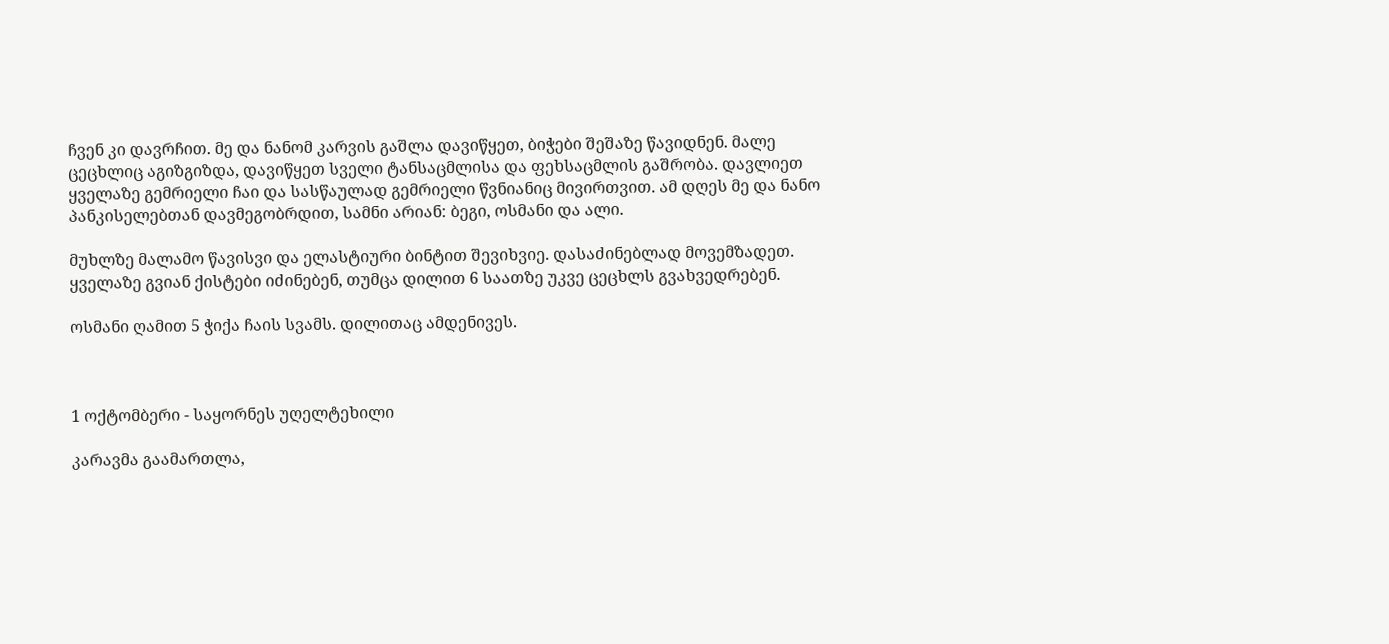ჩვენ კი დავრჩით. მე და ნანომ კარვის გაშლა დავიწყეთ, ბიჭები შეშაზე წავიდნენ. მალე ცეცხლიც აგიზგიზდა, დავიწყეთ სველი ტანსაცმლისა და ფეხსაცმლის გაშრობა. დავლიეთ ყველაზე გემრიელი ჩაი და სასწაულად გემრიელი წვნიანიც მივირთვით. ამ დღეს მე და ნანო პანკისელებთან დავმეგობრდით, სამნი არიან: ბეგი, ოსმანი და ალი.

მუხლზე მალამო წავისვი და ელასტიური ბინტით შევიხვიე. დასაძინებლად მოვემზადეთ. ყველაზე გვიან ქისტები იძინებენ, თუმცა დილით 6 საათზე უკვე ცეცხლს გვახვედრებენ.

ოსმანი ღამით 5 ჭიქა ჩაის სვამს. დილითაც ამდენივეს.



1 ოქტომბერი - საყორნეს უღელტეხილი

კარავმა გაამართლა,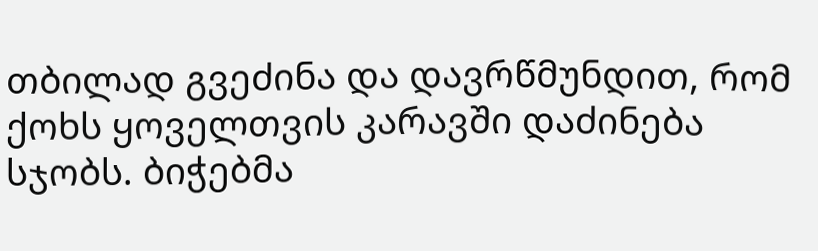თბილად გვეძინა და დავრწმუნდით, რომ ქოხს ყოველთვის კარავში დაძინება სჯობს. ბიჭებმა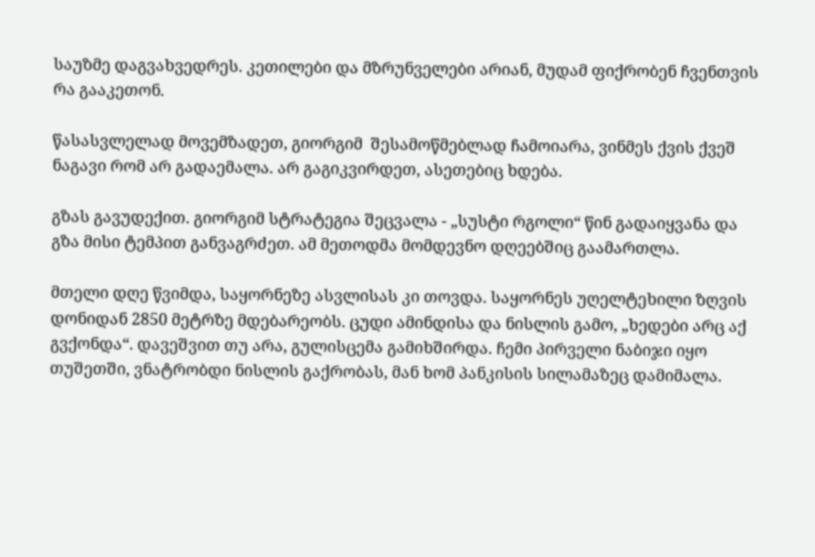საუზმე დაგვახვედრეს. კეთილები და მზრუნველები არიან, მუდამ ფიქრობენ ჩვენთვის რა გააკეთონ.

წასასვლელად მოვემზადეთ, გიორგიმ  შესამოწმებლად ჩამოიარა, ვინმეს ქვის ქვეშ ნაგავი რომ არ გადაემალა. არ გაგიკვირდეთ, ასეთებიც ხდება.

გზას გავუდექით. გიორგიმ სტრატეგია შეცვალა - „სუსტი რგოლი“ წინ გადაიყვანა და გზა მისი ტემპით განვაგრძეთ. ამ მეთოდმა მომდევნო დღეებშიც გაამართლა.

მთელი დღე წვიმდა, საყორნეზე ასვლისას კი თოვდა. საყორნეს უღელტეხილი ზღვის დონიდან 2850 მეტრზე მდებარეობს. ცუდი ამინდისა და ნისლის გამო, „ხედები არც აქ გვქონდა“. დავეშვით თუ არა, გულისცემა გამიხშირდა. ჩემი პირველი ნაბიჯი იყო თუშეთში, ვნატრობდი ნისლის გაქრობას, მან ხომ პანკისის სილამაზეც დამიმალა.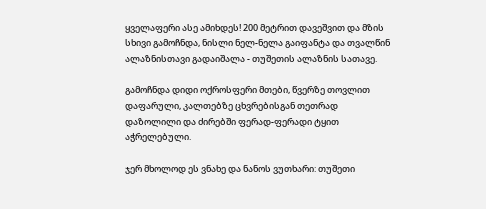ყველაფერი ასე ამიხდეს! 200 მეტრით დავეშვით და მზის სხივი გამოჩნდა, ნისლი ნელ-ნელა გაიფანტა და თვალწინ ალაზნისთავი გადაიშალა - თუშეთის ალაზნის სათავე.

გამოჩნდა დიდი ოქროსფერი მთები, წვერზე თოვლით დაფარული, კალთებზე ცხვრებისგან თეთრად დაზოლილი და ძირებში ფერად-ფერადი ტყით აჭრელებული.

ჯერ მხოლოდ ეს ვნახე და ნანოს ვუთხარი: თუშეთი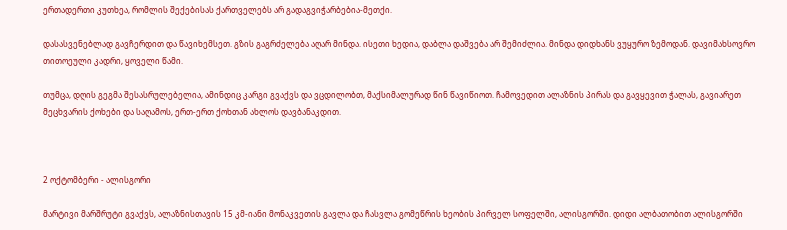ერთადერთი კუთხეა, რომლის შექებისას ქართველებს არ გადაგვიჭარბებია-მეთქი.

დასასვენებლად გავჩერდით და წავიხემსეთ. გზის გაგრძელება აღარ მინდა. ისეთი ხედია, დაბლა დაშვება არ შემიძლია. მინდა დიდხანს ვუყურო ზემოდან. დავიმახსოვრო თითოეული კადრი, ყოველი წამი.

თუმცა, დღის გეგმა შესასრულებელია, ამინდიც კარგი გვაქვს და ვცდილობთ, მაქსიმალურად წინ წავიწიოთ. ჩამოვედით ალაზნის პირას და გავყევით ჭალას, გავიარეთ მეცხვარის ქოხები და საღამოს, ერთ-ერთ ქოხთან ახლოს დავბანაკდით.



2 ოქტომბერი - ალისგორი

მარტივი მარშრუტი გვაქვს, ალაზნისთავის 15 კმ-იანი მონაკვეთის გავლა და ჩასვლა გომეწრის ხეობის პირველ სოფელში, ალისგორში. დიდი ალბათობით ალისგორში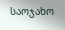საოჯახო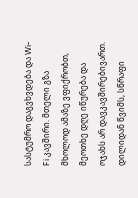სასტუმრო დაგვხვდება და Wi-Fi კავშირი. მთელი გზა მხოლოდ ამაზე ვფიქრობთ, მეოთხე დღე იწურება და ოჯახს არ დავკავშირებივართ. დილიდან წვიმს, სწრაფი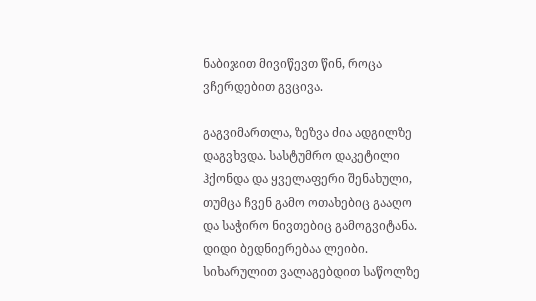ნაბიჯით მივიწევთ წინ, როცა ვჩერდებით გვცივა.

გაგვიმართლა, ზეზვა ძია ადგილზე დაგვხვდა. სასტუმრო დაკეტილი ჰქონდა და ყველაფერი შენახული, თუმცა ჩვენ გამო ოთახებიც გააღო და საჭირო ნივთებიც გამოგვიტანა. დიდი ბედნიერებაა ლეიბი. სიხარულით ვალაგებდით საწოლზე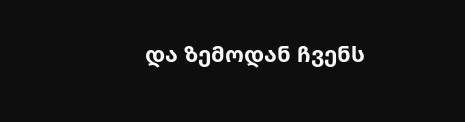და ზემოდან ჩვენს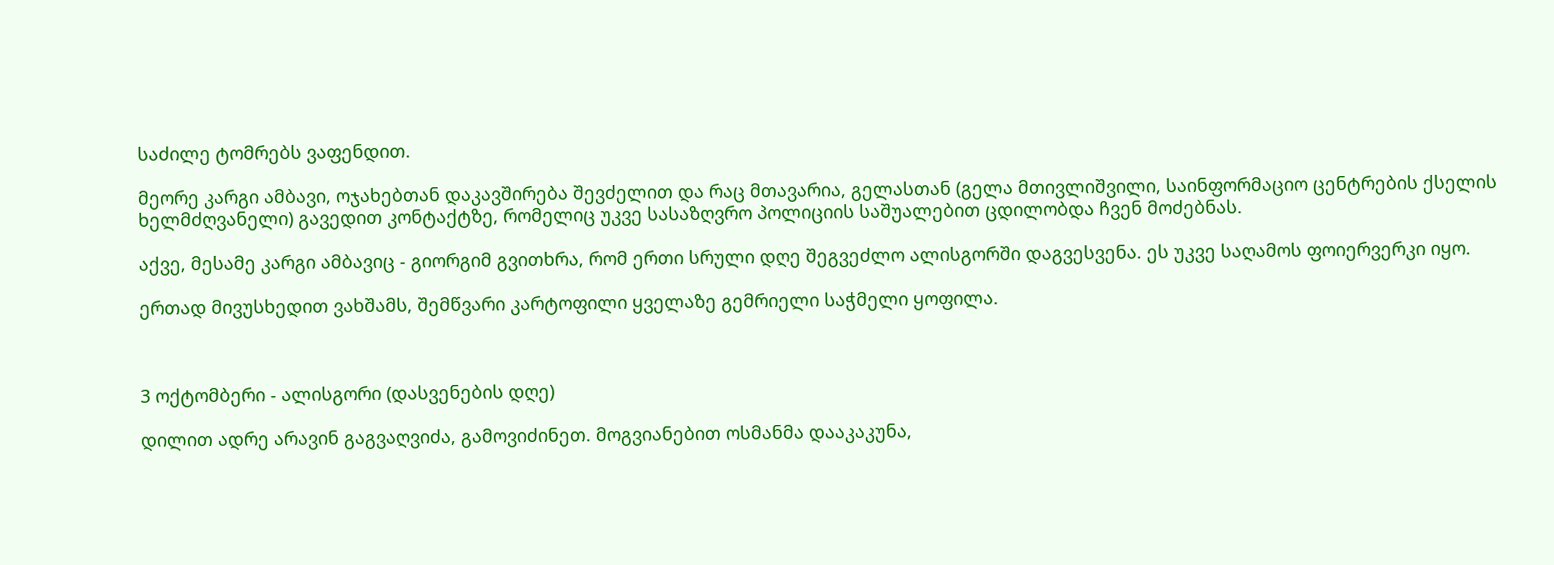საძილე ტომრებს ვაფენდით.

მეორე კარგი ამბავი, ოჯახებთან დაკავშირება შევძელით და რაც მთავარია, გელასთან (გელა მთივლიშვილი, საინფორმაციო ცენტრების ქსელის ხელმძღვანელი) გავედით კონტაქტზე, რომელიც უკვე სასაზღვრო პოლიციის საშუალებით ცდილობდა ჩვენ მოძებნას.

აქვე, მესამე კარგი ამბავიც - გიორგიმ გვითხრა, რომ ერთი სრული დღე შეგვეძლო ალისგორში დაგვესვენა. ეს უკვე საღამოს ფოიერვერკი იყო.

ერთად მივუსხედით ვახშამს, შემწვარი კარტოფილი ყველაზე გემრიელი საჭმელი ყოფილა.



3 ოქტომბერი - ალისგორი (დასვენების დღე)

დილით ადრე არავინ გაგვაღვიძა, გამოვიძინეთ. მოგვიანებით ოსმანმა დააკაკუნა,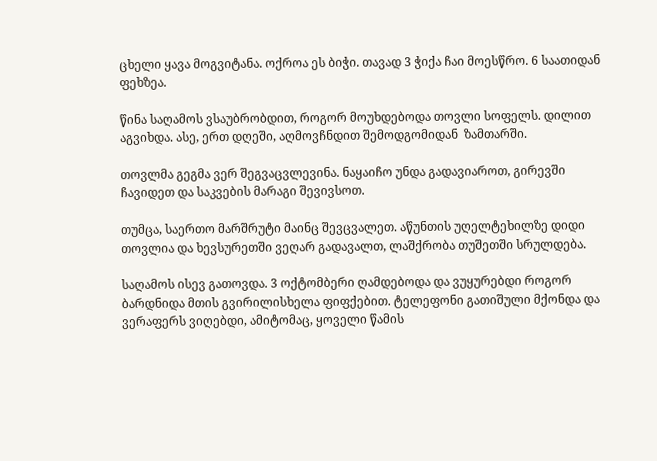ცხელი ყავა მოგვიტანა. ოქროა ეს ბიჭი. თავად 3 ჭიქა ჩაი მოესწრო. 6 საათიდან ფეხზეა.

წინა საღამოს ვსაუბრობდით, როგორ მოუხდებოდა თოვლი სოფელს. დილით აგვიხდა. ასე, ერთ დღეში, აღმოვჩნდით შემოდგომიდან  ზამთარში.

თოვლმა გეგმა ვერ შეგვაცვლევინა. ნაყაიჩო უნდა გადავიაროთ, გირევში ჩავიდეთ და საკვების მარაგი შევივსოთ.

თუმცა, საერთო მარშრუტი მაინც შევცვალეთ. აწუნთის უღელტეხილზე დიდი თოვლია და ხევსურეთში ვეღარ გადავალთ, ლაშქრობა თუშეთში სრულდება.

საღამოს ისევ გათოვდა. 3 ოქტომბერი ღამდებოდა და ვუყურებდი როგორ ბარდნიდა მთის გვირილისხელა ფიფქებით. ტელეფონი გათიშული მქონდა და ვერაფერს ვიღებდი, ამიტომაც, ყოველი წამის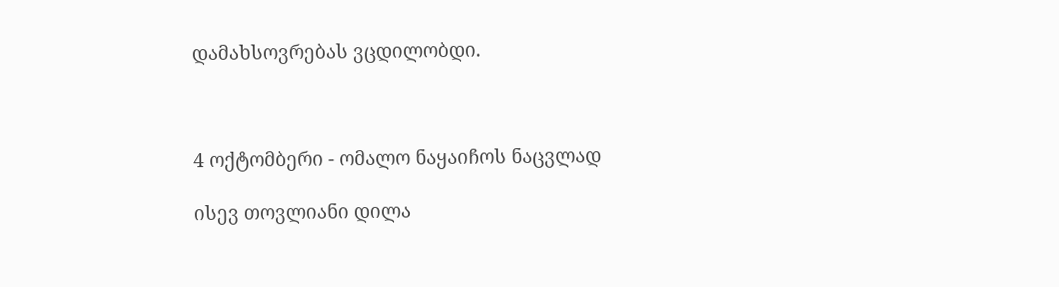დამახსოვრებას ვცდილობდი.



4 ოქტომბერი - ომალო ნაყაიჩოს ნაცვლად

ისევ თოვლიანი დილა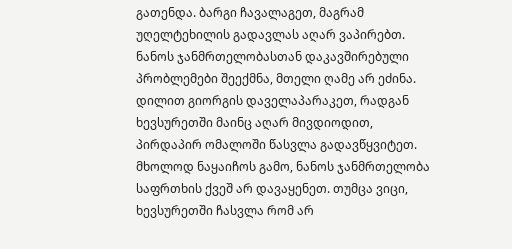გათენდა. ბარგი ჩავალაგეთ, მაგრამ უღელტეხილის გადავლას აღარ ვაპირებთ. ნანოს ჯანმრთელობასთან დაკავშირებული პრობლემები შეექმნა, მთელი ღამე არ ეძინა. დილით გიორგის დაველაპარაკეთ, რადგან ხევსურეთში მაინც აღარ მივდიოდით, პირდაპირ ომალოში წასვლა გადავწყვიტეთ. მხოლოდ ნაყაიჩოს გამო, ნანოს ჯანმრთელობა საფრთხის ქვეშ არ დავაყენეთ. თუმცა ვიცი, ხევსურეთში ჩასვლა რომ არ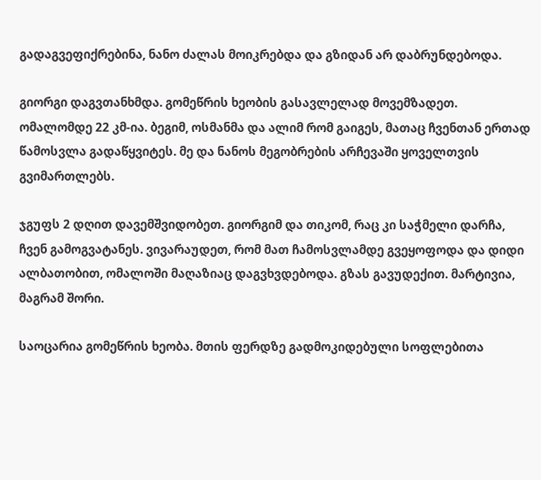გადაგვეფიქრებინა, ნანო ძალას მოიკრებდა და გზიდან არ დაბრუნდებოდა.

გიორგი დაგვთანხმდა. გომეწრის ხეობის გასავლელად მოვემზადეთ. ომალომდე 22 კმ-ია. ბეგიმ, ოსმანმა და ალიმ რომ გაიგეს, მათაც ჩვენთან ერთად წამოსვლა გადაწყვიტეს. მე და ნანოს მეგობრების არჩევაში ყოველთვის გვიმართლებს.

ჯგუფს 2 დღით დავემშვიდობეთ. გიორგიმ და თიკომ, რაც კი საჭმელი დარჩა, ჩვენ გამოგვატანეს. ვივარაუდეთ, რომ მათ ჩამოსვლამდე გვეყოფოდა და დიდი ალბათობით, ომალოში მაღაზიაც დაგვხვდებოდა. გზას გავუდექით. მარტივია, მაგრამ შორი.

საოცარია გომეწრის ხეობა. მთის ფერდზე გადმოკიდებული სოფლებითა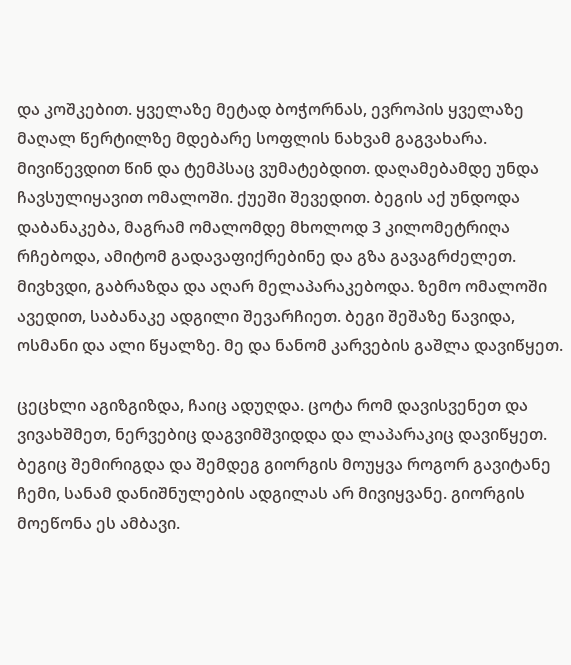და კოშკებით. ყველაზე მეტად ბოჭორნას, ევროპის ყველაზე მაღალ წერტილზე მდებარე სოფლის ნახვამ გაგვახარა. მივიწევდით წინ და ტემპსაც ვუმატებდით. დაღამებამდე უნდა ჩავსულიყავით ომალოში. ქუეში შევედით. ბეგის აქ უნდოდა დაბანაკება, მაგრამ ომალომდე მხოლოდ 3 კილომეტრიღა რჩებოდა, ამიტომ გადავაფიქრებინე და გზა გავაგრძელეთ. მივხვდი, გაბრაზდა და აღარ მელაპარაკებოდა. ზემო ომალოში ავედით, საბანაკე ადგილი შევარჩიეთ. ბეგი შეშაზე წავიდა, ოსმანი და ალი წყალზე. მე და ნანომ კარვების გაშლა დავიწყეთ.

ცეცხლი აგიზგიზდა, ჩაიც ადუღდა. ცოტა რომ დავისვენეთ და ვივახშმეთ, ნერვებიც დაგვიმშვიდდა და ლაპარაკიც დავიწყეთ. ბეგიც შემირიგდა და შემდეგ გიორგის მოუყვა როგორ გავიტანე ჩემი, სანამ დანიშნულების ადგილას არ მივიყვანე. გიორგის მოეწონა ეს ამბავი.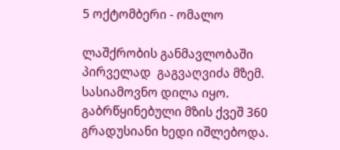5 ოქტომბერი - ომალო

ლაშქრობის განმავლობაში პირველად  გაგვაღვიძა მზემ. სასიამოვნო დილა იყო. გაბრწყინებული მზის ქვეშ 360 გრადუსიანი ხედი იშლებოდა.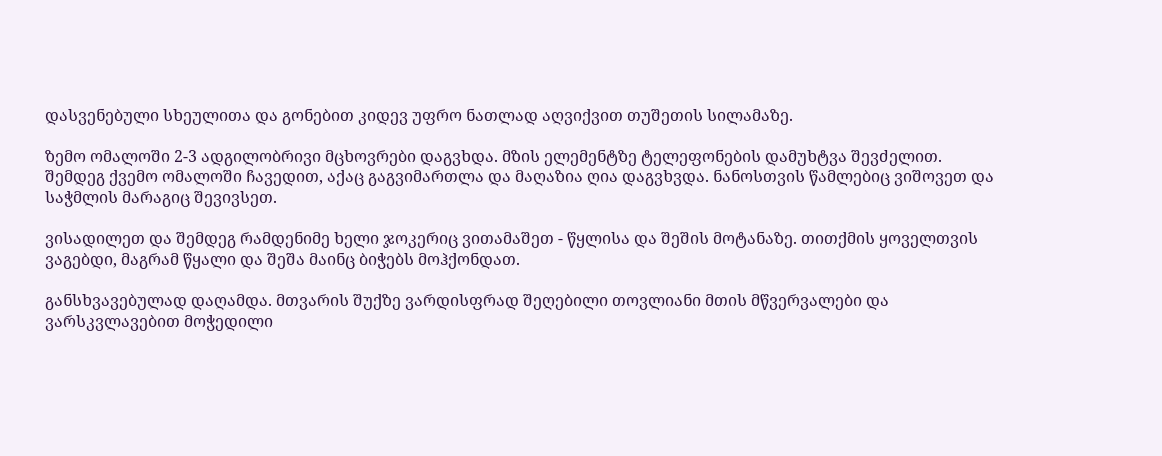დასვენებული სხეულითა და გონებით კიდევ უფრო ნათლად აღვიქვით თუშეთის სილამაზე.

ზემო ომალოში 2-3 ადგილობრივი მცხოვრები დაგვხდა. მზის ელემენტზე ტელეფონების დამუხტვა შევძელით. შემდეგ ქვემო ომალოში ჩავედით, აქაც გაგვიმართლა და მაღაზია ღია დაგვხვდა. ნანოსთვის წამლებიც ვიშოვეთ და საჭმლის მარაგიც შევივსეთ.

ვისადილეთ და შემდეგ რამდენიმე ხელი ჯოკერიც ვითამაშეთ - წყლისა და შეშის მოტანაზე. თითქმის ყოველთვის ვაგებდი, მაგრამ წყალი და შეშა მაინც ბიჭებს მოჰქონდათ.

განსხვავებულად დაღამდა. მთვარის შუქზე ვარდისფრად შეღებილი თოვლიანი მთის მწვერვალები და ვარსკვლავებით მოჭედილი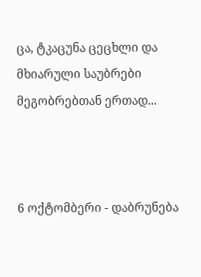ცა, ტკაცუნა ცეცხლი და მხიარული საუბრები მეგობრებთან ერთად...



6 ოქტომბერი - დაბრუნება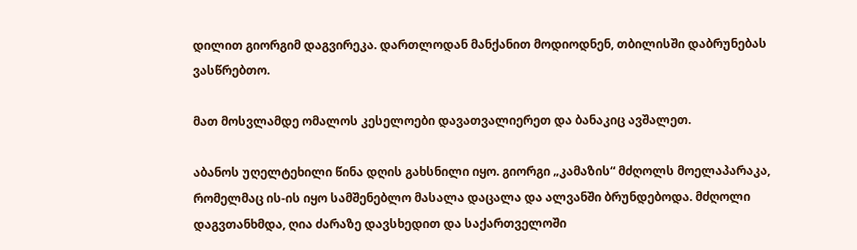დილით გიორგიმ დაგვირეკა. დართლოდან მანქანით მოდიოდნენ, თბილისში დაბრუნებას ვასწრებთო.

მათ მოსვლამდე ომალოს კესელოები დავათვალიერეთ და ბანაკიც ავშალეთ.

აბანოს უღელტეხილი წინა დღის გახსნილი იყო. გიორგი „კამაზის“ მძღოლს მოელაპარაკა, რომელმაც ის-ის იყო სამშენებლო მასალა დაცალა და ალვანში ბრუნდებოდა. მძღოლი დაგვთანხმდა, ღია ძარაზე დავსხედით და საქართველოში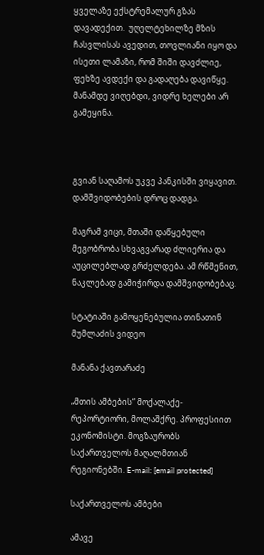ყველაზე ექსტრემალურ გზას დავადექით.  უღელტეხილზე მზის ჩასვლისას ავედით, თოვლიანი იყო და ისეთი ლამაზი, რომ შიში დავძლიე, ფეხზე ავდექი და გადაღება დავიწყე. მანამდე ვიღებდი, ვიდრე ხელები არ გამეყინა.



გვიან საღამოს უკვე პანკისში ვიყავით. დამშვიდობების დროც დადგა.

მაგრამ ვიცი, მთაში დაწყებული მეგობრობა სხვაგვარად ძლიერია და აუცილებლად გრძელდება. ამ რწმენით, ნაკლებად გამიჭირდა დამშვიდობებაც.

სტატიაში გამოყენებულია თინათინ მუმლაძის ვიდეო

მანანა ქავთარაძე

„მთის ამბების“ მოქალაქე-რეპორტიორი, მოლაშქრე. პროფესიით ეკონომისტი. მოგზაურობს საქართველოს მაღალმთიან რეგიონებში. E-mail: [email protected]

საქართველოს ამბები

ამავე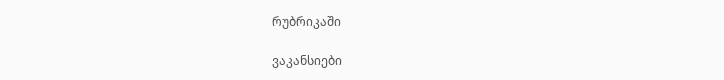რუბრიკაში

ვაკანსიები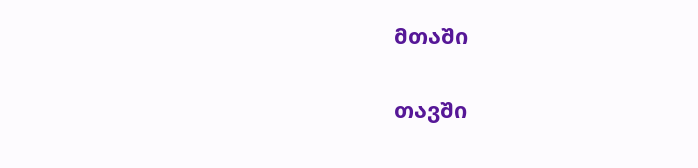მთაში

თავში